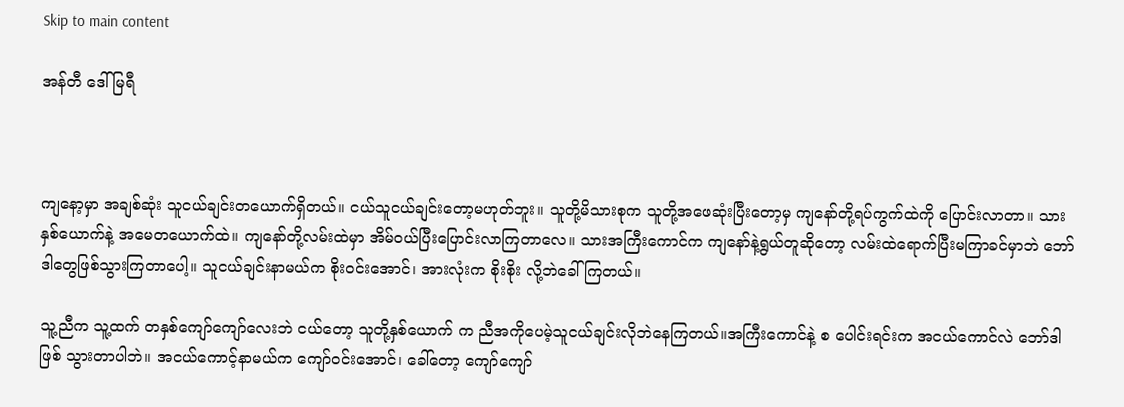Skip to main content

အန်တီ ဒေါ်မြရီ



ကျနော့မှာ အချစ်ဆုံး သူငယ်ချင်းတယောက်ရှိတယ်။ ငယ်သူငယ်ချင်းတော့မဟုတ်ဘူး။ သူတို့မိသားစုက သူတို့အဖေဆုံးပြီးတော့မှ ကျနော်တို့ရပ်ကွက်ထဲကို ပြောင်းလာတာ။ သားနှစ်ယောက်နဲ့ အမေတယောက်ထဲ။ ကျနော်တို့လမ်းထဲမှာ အိမ်ဝယ်ပြီးပြောင်းလာကြတာလေ။ သားအကြီးကောင်က ကျနော်နဲ့ရွယ်တူဆိုတော့ လမ်းထဲရောက်ပြီးမကြာခင်မှာဘဲ ဘော်ဒါတွေဖြစ်သွားကြတာပေါ့။ သူငယ်ချင်းနာမယ်က စိုးဝင်းအောင်၊ အားလုံးက စိုးစိုး လို့ဘဲခေါ်ကြတယ်။

သူ့ညီက သူ့ထက် တနှစ်ကျော်ကျော်လေးဘဲ ငယ်တော့ သူတို့နှစ်ယောက် က ညီအကိုပေမဲ့သူငယ်ချင်းလိုဘဲနေကြတယ်။အကြီးကောင်နဲ့ စ ပေါင်းရင်းက အငယ်ကောင်လဲ ဘော်ဒါဖြစ် သွားတာပါဘဲ။ အငယ်ကောင့်နာမယ်က ကျော်ဝင်းအောင်၊ ခေါ်တော့ ကျော်ကျော်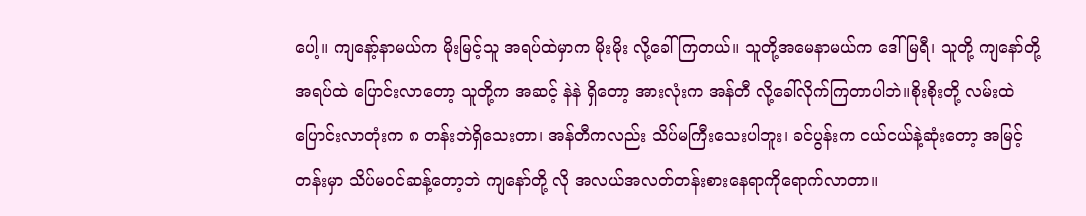ပေါ့။ ကျနော့်နာမယ်က မိုးမြင့်သူ အရပ်ထဲမှာက မိုးမိုး လို့ခေါ်ကြတယ်။ သူတို့အမေနာမယ်က ဒေါ်မြရီ၊ သူတို့ ကျနော်တို့ အရပ်ထဲ ပြောင်းလာတော့ သူတို့က အဆင့် နဲနဲ ရှိတော့ အားလုံးက အန်တီ လို့ခေါ်လိုက်ကြတာပါဘဲ။စိုးစိုးတို့ လမ်းထဲ ပြောင်းလာတုံးက ၈ တန်းဘဲရှိသေးတာ၊ အန်တီကလည်း သိပ်မကြီးသေးပါဘူး၊ ခင်ပွန်းက ငယ်ငယ်နဲ့ဆုံးတော့ အမြင့်တန်းမှာ သိပ်မဝင်ဆန့်တော့ဘဲ ကျနော်တို့ လို အလယ်အလတ်တန်းစားနေရာကိုရောက်လာတာ။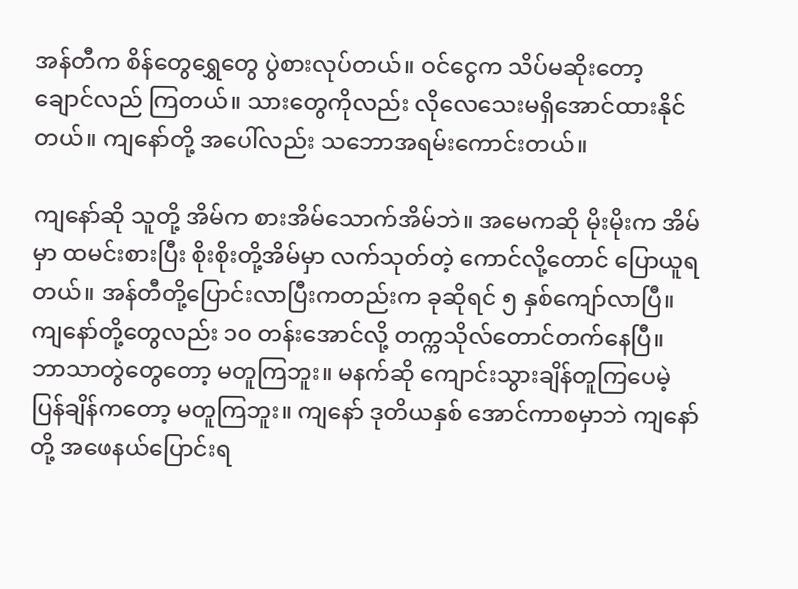အန်တီက စိန်တွေရွှေတွေ ပွဲစားလုပ်တယ်။ ဝင်ငွေက သိပ်မဆိုးတော့ ချောင်လည် ကြတယ်။ သားတွေကိုလည်း လိုလေသေးမရှိအောင်ထားနိုင်တယ်။ ကျနော်တို့ အပေါ်လည်း သဘောအရမ်းကောင်းတယ်။

ကျနော်ဆို သူတို့ အိမ်က စားအိမ်သောက်အိမ်ဘဲ။ အမေကဆို မိုးမိုးက အိမ်မှာ ထမင်းစားပြီး စိုးစိုးတို့အိမ်မှာ လက်သုတ်တဲ့ ကောင်လို့တောင် ပြောယူရတယ်။ အန်တီတို့ပြောင်းလာပြီးကတည်းက ခုဆိုရင် ၅ နှစ်ကျော်လာပြီ။ ကျနော်တို့တွေလည်း ၁၀ တန်းအောင်လို့ တက္ကသိုလ်တောင်တက်နေပြီ။ ဘာသာတွဲတွေတော့ မတူကြဘူး။ မနက်ဆို ကျောင်းသွားချိန်တူကြပေမဲ့ ပြန်ချိန်ကတော့ မတူကြဘူး။ ကျနော် ဒုတိယနှစ် အောင်ကာစမှာဘဲ ကျနော်တို့ အဖေနယ်ပြောင်းရ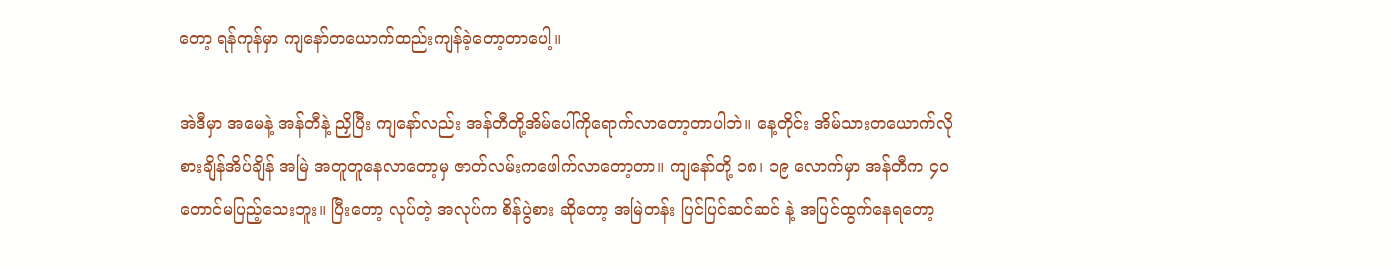တော့ ရန်ကုန်မှာ ကျနော်တယောက်ထည်းကျန်ခဲ့တော့တာပေါ့။

အဲဒီမှာ အမေနဲ့ အန်တီနဲ့ ညှိပြီး ကျနော်လည်း အန်တီတို့အိမ်ပေါ်ကိုရောက်လာတော့တာပါဘဲ။ နေ့တိုင်း အိမ်သားတယောက်လို စားချိန်အိပ်ချိန် အမြဲ အတူတူနေလာတော့မှ ဇာတ်လမ်းကဖေါက်လာတော့တာ။ ကျနော်တို့ ၁၈၊ ၁၉ လောက်မှာ အန်တီက ၄၀ တောင်မပြည့်သေးဘူး။ ပြီးတော့ လုပ်တဲ့ အလုပ်က စိန်ပွဲစား ဆိုတော့ အမြဲတန်း ပြင်ပြင်ဆင်ဆင် နဲ့ အပြင်ထွက်နေရတော့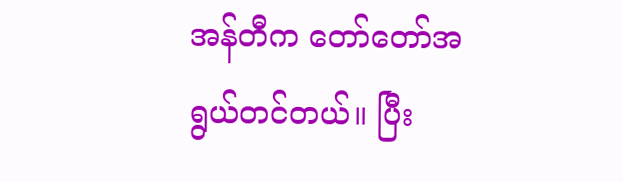အန်တီက တော်တော်အရွယ်တင်တယ်။ ပြီး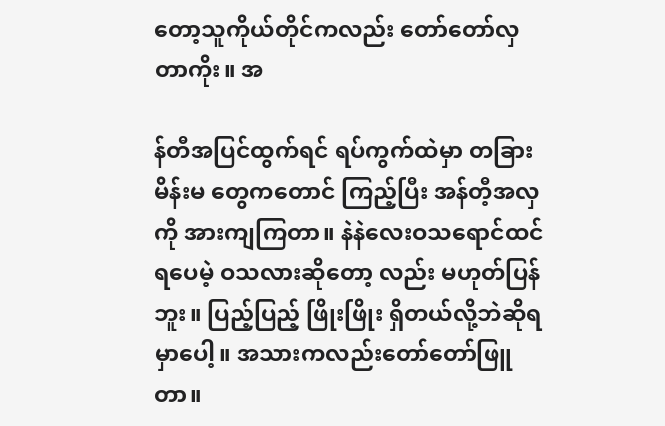တော့သူကိုယ်တိုင်ကလည်း တော်တော်လှတာကိုး။ အ

န်တီအပြင်ထွက်ရင် ရပ်ကွက်ထဲမှာ တခြားမိန်းမ တွေကတောင် ကြည့်ပြီး အန်တီ့အလှကို အားကျကြတာ။ နဲနဲလေးဝသရောင်ထင်ရပေမဲ့ ဝသလားဆိုတော့ လည်း မဟုတ်ပြန်ဘူး။ ပြည့်ပြည့် ဖြိုးဖြိုး ရှိတယ်လို့ဘဲဆိုရမှာပေါ့။ အသားကလည်းတော်တော်ဖြူတာ။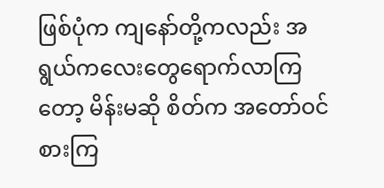ဖြစ်ပုံက ကျနော်တို့ကလည်း အရွယ်ကလေးတွေရောက်လာကြတော့ မိန်းမဆို စိတ်က အတော်ဝင်စားကြ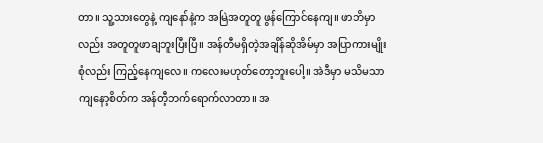တာ။ သူ့သားတွေနဲ့ ကျနော်နဲ့က အမြဲအတူတူ ဖွန်ကြောင်နေကျ။ ဖာဘိမှာလည်း အတူတူဖာချဘူးပြီးပြီ။ အန်တီမရှိတဲ့အချိန်ဆိုအိမ်မှာ အပြာကားမျိုးစုံလည်း ကြည့်နေကျလေ။ ကလေးမဟုတ်တော့ဘူးပေါ့။ အဲဒီမှာ မသိမသာကျနော့စိတ်က အန်တီ့ဘက်ရောက်လာတာ။ အ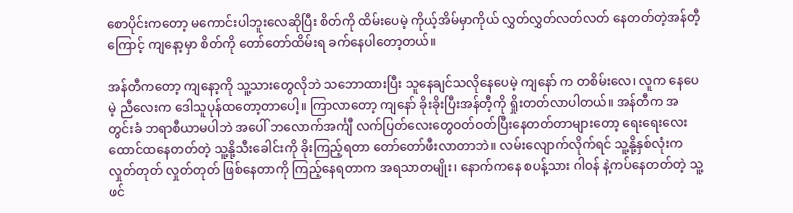စောပိုင်းကတော့ မကောင်းပါဘူးလေဆိုပြီး စိတ်ကို ထိမ်းပေမဲ့ ကိုယ့်အိမ်မှာကိုယ် လွှတ်လွှတ်လတ်လတ် နေတတ်တဲ့အန်တီ့ကြောင့် ကျနော့မှာ စိတ်ကို တော်တော်ထိမ်းရ ခက်နေပါတော့တယ်။

အန်တီကတော့ ကျနော့ကို သူ့သားတွေလိုဘဲ သဘောထားပြီး သူနေချင်သလိုနေပေမဲ့ ကျနော် က တစိမ်းလေ၊ လူက နေပေမဲ့ ညီလေးက ဒေါသူပုန်ထတော့တာပေါ့။ ကြာလာတော့ ကျနော် ခိုးခိုးပြီးအန်တီ့ကို ရှိုးတတ်လာပါတယ်။ အန်တီက အတွင်းခံ ဘရာစီယာမပါဘဲ အပေါ် ဘလောက်အင်္ကျီ လက်ပြတ်လေးတွေဝတ်ဝတ်ပြီးနေတတ်တာများတော့ ရေးရေးလေးထောင်ထနေတတ်တဲ့ သူ့နို့သီးခေါင်းကို ခိုးကြည့်ရတာ တော်တော်ဖီးလာတာဘဲ။ လမ်းလျောက်လိုက်ရင် သူ့နို့နှစ်လုံးကလှုတ်တုတ် လှုတ်တုတ် ဖြစ်နေတာကို ကြည့်နေရတာက အရသာတမျိုး၊ နောက်ကနေ စပန့်သား ဂါဝန် နဲ့ကပ်နေတတ်တဲ့ သူ့ ဖင်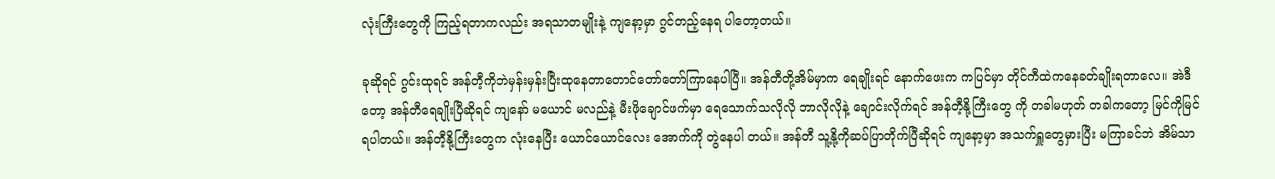လုံးကြီးတွေကို ကြည့်ရတာကလည်း အရသာတမျိုးနဲ့ ကျနော့မှာ ဂွင်တည့်နေရ ပါတော့တယ်။

ခုဆိုရင် ဂွင်းထုရင် အန်တီ့ကိုဘဲမှန်းမှန်းပြီးထုနေတာတောင်တော်တော်ကြာနေပါပြီ။ အန်တီတို့အိမ်မှာက ရေချိုးရင် နောက်ဖေးက ကပြင်မှာ တိုင်ကီထဲကနေခတ်ချိုးရတာလေ။ အဲဒီတော့ အန်တီရေချိုးပြီဆိုရင် ကျနော် မယောင် မလည်နဲ့ မီးဖိုချောင်ဖက်မှာ ရေသောက်သလိုလို ဘာလိုလိုနဲ့ ချောင်းလိုက်ရင် အန်တီ့နို့ကြီးတွေ ကို တခါမဟုတ် တခါကတော့ မြင်ကိုမြင်ရပါတယ်။ အန်တီ့နို့ကြီးတွေက လုံးနေပြီး ယောင်ယောင်လေး အောက်ကို တွဲနေပါ တယ်။ အန်တီ သူ့နို့ကိုဆပ်ပြာတိုက်ပြီဆိုရင် ကျနော့မှာ အသက်ရှူတွေမှားပြီး မကြာခင်ဘဲ အိမ်သာ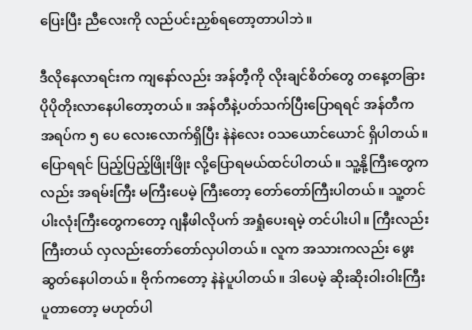ပြေးပြီး ညီလေးကို လည်ပင်းညှစ်ရတော့တာပါဘဲ။

ဒီလိုနေလာရင်းက ကျနော်လည်း အန်တီ့ကို လိုးချင်စိတ်တွေ တနေ့တခြား ပိုပိုတိုးလာနေပါတော့တယ်။ အန်တီနဲ့ပတ်သက်ပြီးပြောရရင် အန်တီက အရပ်က ၅ ပေ လေးလောက်ရှိပြီး နဲနဲလေး ဝသယောင်ယောင် ရှိပါတယ်။ ပြောရရင် ပြည့်ပြည့်ဖြိုးဖြိုး လို့ပြောရမယ်ထင်ပါတယ်။ သူ့နို့ကြီးတွေကလည်း အရမ်းကြီး မကြီးပေမဲ့ ကြီးတော့ တော်တော်ကြီးပါတယ်။ သူ့တင်ပါးလုံးကြီးတွေကတော့ ဂျနီဖါလိုပက် အရှုံပေးရမဲ့ တင်ပါးပါ။ ကြီးလည်းကြီးတယ် လှလည်းတော်တော်လှပါတယ်။ လူက အသားကလည်း ဖွေးဆွတ်နေပါတယ်။ ဗိုက်ကတော့ နဲနဲပူပါတယ်။ ဒါပေမဲ့ ဆိုးဆိုးဝါးဝါးကြီးပူတာတော့ မဟုတ်ပါ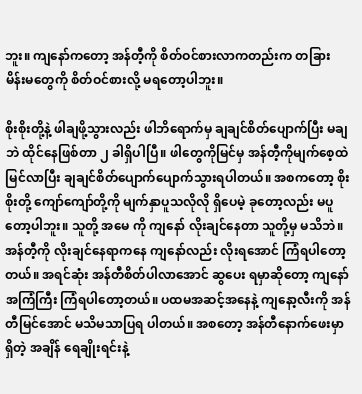ဘူး။ ကျနော်ကတော့ အန်တီ့ကို စိတ်ဝင်စားလာကတည်းက တခြား မိန်းမတွေကို စိတ်ဝင်စားလို့ မရတော့ပါဘူး။

စိုးစိုးတို့နဲ့ ဖါချဖို့သွားလည်း ဖါဘိရောက်မှ ချချင်စိတ်ပျောက်ပြီး မချဘဲ ထိုင်နေဖြစ်တာ ၂ ခါရှိပါပြီ။ ဖါတွေကိုမြင်မှ အန်တီ့ကိုမျက်စေ့ထဲ မြင်လာပြီး ချချင်စိတ်ပျောက်ပျောက်သွားရပါတယ်။ အစကတော့ စိုးစိုးတို့ ကျော်ကျော်တို့ကို မျက်နှာပူသလိုလို ရှိပေမဲ့ ခုတော့လည်း မပူတော့ပါဘူး။ သူတို့ အမေ ကို ကျနော် လိုးချင်နေတာ သူတို့မှ မသိဘဲ။ အန်တီ့ကို လိုးချင်နေရာကနေ ကျနော်လည်း လိုးရအောင် ကြံရပါတော့တယ်။ အရင်ဆုံး အန်တီစိတ်ပါလာအောင် ဆွပေး ရမှာဆိုတော့ ကျနော် အကြံကြီး ကြံရပါတော့တယ်။ ပထမအဆင့်အနေနဲ့ ကျနော့လီးကို အန်တီမြင်အောင် မသိမသာပြရ ပါတယ်။ အစတော့ အန်တီနောက်ဖေးမှာရှိတဲ့ အချိန် ရေချိုးရင်းနဲ့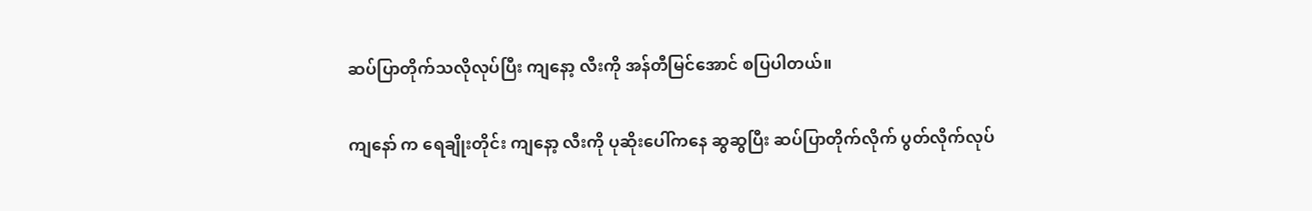ဆပ်ပြာတိုက်သလိုလုပ်ပြီး ကျနော့ လီးကို အန်တီမြင်အောင် စပြပါတယ်။

ကျနော် က ရေချိုးတိုင်း ကျနော့ လီးကို ပုဆိုးပေါ်ကနေ ဆွဆွပြီး ဆပ်ပြာတိုက်လိုက် ပွတ်လိုက်လုပ်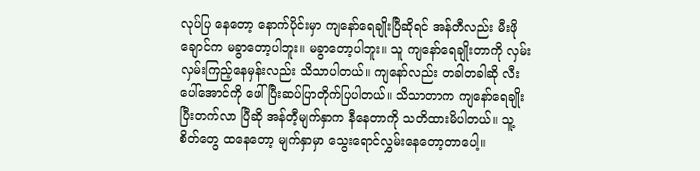လုပ်ပြ နေတော့ နောက်ပိုင်းမှာ ကျနော်ရေချိုးပြီဆိုရင် အန်တီလည်း မီးဖို ချောင်က မခွာတော့ပါဘူး။ မခွာတော့ပါဘူး။ သူ ကျနော်ရေချိုးတာကို လှမ်းလှမ်းကြည့်နေမှန်းလည်း သိသာပါတယ်။ ကျနော်လည်း တခါတခါဆို လီးပေါ်အောင်ကို ဖေါ် ပြီးဆပ်ပြာတိုက်ပြပါတယ်။ သိသာတာက ကျနော်ရေချိုး ပြီးတက်လာ ပြီဆို အန်တီ့မျက်နှာက နီနေတာကို သတိထားမိပါတယ်။ သူ့စိတ်တွေ ထနေတော့ မျက်နှာမှာ သွေးရောင်လွှမ်းနေတော့တာပေါ့။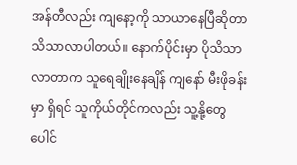အန်တီလည်း ကျနော့ကို သာယာနေပြီဆိုတာ သိသာလာပါတယ်။ နောက်ပိုင်းမှာ ပိုသိသာလာတာက သူရေချိုးနေချိန် ကျနော် မီးဖိုခန်းမှာ ရှိရင် သူကိုယ်တိုင်ကလည်း သူ့နို့တွေ ပေါင်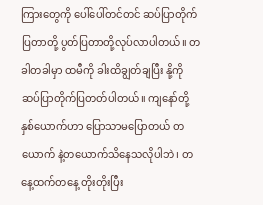ကြားတွေကို ပေါ်ပေါ်တင်တင် ဆပ်ပြာတိုက်ပြတာတို့ ပွတ်ပြတာတို့လုပ်လာပါတယ်။ တခါတခါမှာ ထမီကို ခါးထိချွတ်ချပြီး နို့ကို ဆပ်ပြာတိုက်ပြတတ်ပါတယ်။ ကျနော်တို့နှစ်ယောက်ဟာ ပြောသာမပြောတယ် တယောက် နဲ့တယောက်သိနေသလိုပါဘဲ၊ တနေ့ထက်တနေ့ တိုးတိုးပြီး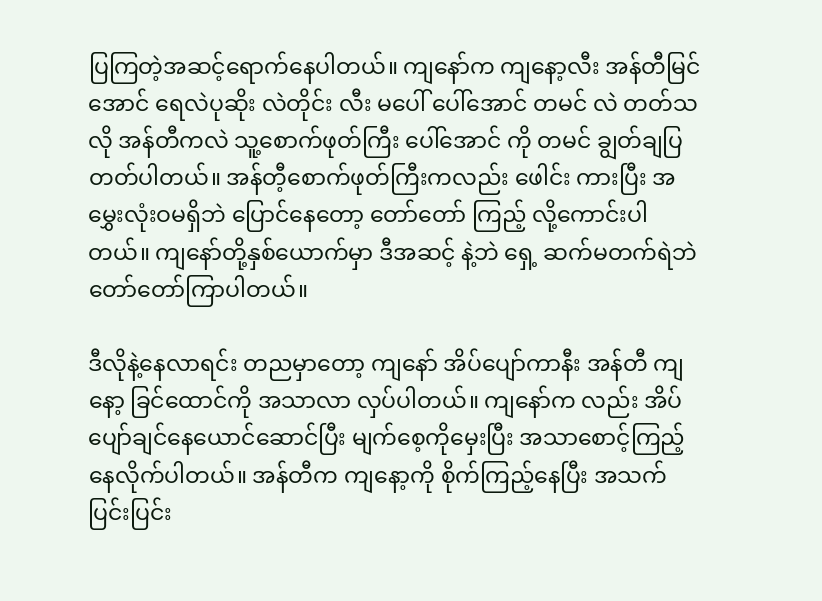ပြကြတဲ့အဆင့်ရောက်နေပါတယ်။ ကျနော်က ကျနော့လီး အန်တီမြင်အောင် ရေလဲပုဆိုး လဲတိုင်း လီး မပေါ် ပေါ်အောင် တမင် လဲ တတ်သလို အန်တီကလဲ သူ့စောက်ဖုတ်ကြီး ပေါ်အောင် ကို တမင် ချွတ်ချပြတတ်ပါတယ်။ အန်တီ့စောက်ဖုတ်ကြီးကလည်း ဖေါင်း ကားပြီး အမွှေးလုံးဝမရှိဘဲ ပြောင်နေတော့ တော်တော် ကြည့် လို့ကောင်းပါတယ်။ ကျနော်တို့နှစ်ယောက်မှာ ဒီအဆင့် နဲ့ဘဲ ရှေ့ ဆက်မတက်ရဲဘဲ တော်တော်ကြာပါတယ်။

ဒီလိုနဲ့နေလာရင်း တညမှာတော့ ကျနော် အိပ်ပျော်ကာနီး အန်တီ ကျနော့ ခြင်ထောင်ကို အသာလာ လှပ်ပါတယ်။ ကျနော်က လည်း အိပ်ပျော်ချင်နေယောင်ဆောင်ပြီး မျက်စေ့ကိုမှေးပြီး အသာစောင့်ကြည့်နေလိုက်ပါတယ်။ အန်တီက ကျနော့ကို စိုက်ကြည့်နေပြီး အသက်ပြင်းပြင်း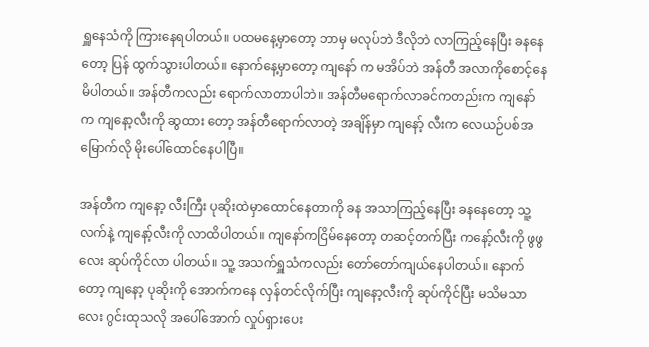ရှူနေသံကို ကြားနေရပါတယ်။ ပထမနေ့မှာတော့ ဘာမှ မလုပ်ဘဲ ဒီလိုဘဲ လာကြည့်နေပြီး ခနနေတော့ ပြန် ထွက်သွားပါတယ်။ နောက်နေ့မှာတော့ ကျနော် က မအိပ်ဘဲ အန်တီ အလာကိုစောင့်နေမိပါတယ်။ အန်တီကလည်း ရောက်လာတာပါဘဲ။ အန်တီမရောက်လာခင်ကတည်းက ကျနော် က ကျနော့လီးကို ဆွထား တော့ အန်တီရောက်လာတဲ့ အချိန်မှာ ကျနော့် လီးက လေယဉ်ပစ်အမြောက်လို မိုးပေါ်ထောင်နေပါပြီ။

အန်တီက ကျနော့ လီးကြီး ပုဆိုးထဲမှာထောင်နေတာကို ခန အသာကြည့်နေပြီး ခနနေတော့ သူ့လက်နဲ့ ကျနော့်လီးကို လာထိပါတယ်။ ကျနော်ကငြိမ်နေတော့ တဆင့်တက်ပြီး ကနော့်လီးကို ဖွဖွလေး ဆုပ်ကိုင်လာ ပါတယ်။ သူ့ အသက်ရှူသံကလည်း တော်တော်ကျယ်နေပါတယ်။ နောက်တော့ ကျနော့ ပုဆိုးကို အောက်ကနေ လှန်တင်လိုက်ပြီး ကျနော့လီးကို ဆုပ်ကိုင်ပြီး မသိမသာလေး ဂွင်းထုသလို အပေါ်အောက် လှုပ်ရှားပေး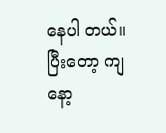နေပါ တယ်။ ပြီးတော့ ကျနော့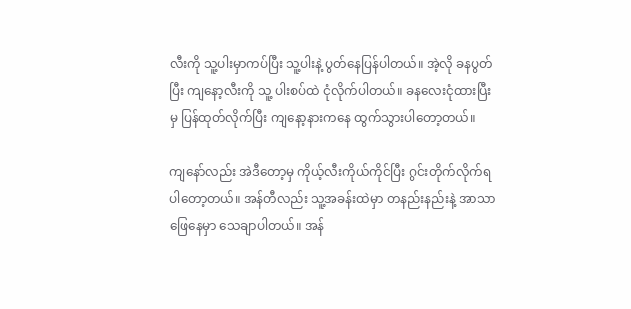လီးကို သူ့ပါးမှာကပ်ပြီး သူ့ပါးနဲ့ ပွတ်နေပြန်ပါတယ်။ အဲ့လို ခနပွတ်ပြီး ကျနော့လီးကို သူ့ ပါးစပ်ထဲ ငုံလိုက်ပါတယ်။ ခနလေးငုံထားပြီး မှ ပြန်ထုတ်လိုက်ပြီး ကျနော့နားကနေ ထွက်သွားပါတော့တယ်။

ကျနော်လည်း အဲဒီတော့မှ ကိုယ့်လီးကိုယ်ကိုင်ပြီး ဂွင်းတိုက်လိုက်ရပါတော့တယ်။ အန်တီလည်း သူ့အခန်းထဲမှာ တနည်းနည်းနဲ့ အာသာဖြေနေမှာ သေချာပါတယ်။ အန်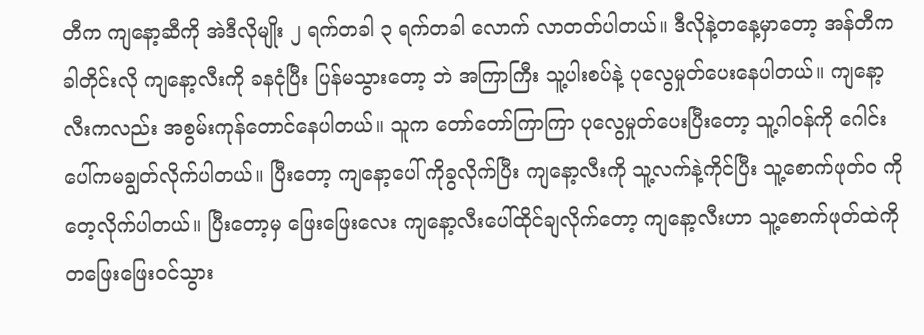တီက ကျနော့ဆီကို အဲဒီလိုမျိုး ၂ ရက်တခါ ၃ ရက်တခါ လောက် လာတတ်ပါတယ်။ ဒီလိုနဲ့တနေ့မှာတော့ အန်တီက ခါတိုင်းလို ကျနော့လီးကို ခနငုံပြီး ပြန်မသွားတော့ ဘဲ အကြာကြီး သူ့ပါးစပ်နဲ့ ပုလွေမှုတ်ပေးနေပါတယ်။ ကျနော့လီးကလည်း အစွမ်းကုန်တောင်နေပါတယ်။ သူက တော်တော်ကြာကြာ ပုလွေမှုတ်ပေးပြီးတော့ သူ့ဂါဝန်ကို ဂေါင်းပေါ်ကမချွတ်လိုက်ပါတယ်။ ပြီးတော့ ကျနော့ပေါ် ကိုခွလိုက်ပြီး ကျနော့လီးကို သူ့လက်နဲ့ကိုင်ပြီး သူ့စောက်ဖုတ်၀ ကို တေ့လိုက်ပါတယ်။ ပြီးတော့မှ ဖြေးဖြေးလေး ကျနော့လီးပေါ်ထိုင်ချလိုက်တော့ ကျနော့လီးဟာ သူ့စောက်ဖုတ်ထဲကို တဖြေးဖြေးဝင်သွား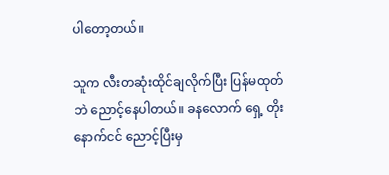ပါတော့တယ်။

သူက လီးတဆုံးထိုင်ချလိုက်ပြီး ပြန်မထုတ်ဘဲ ညောင့်နေပါတယ်။ ခနလောက် ရှေ့ တိုးနောက်ငင် ညောင့်ပြီးမှ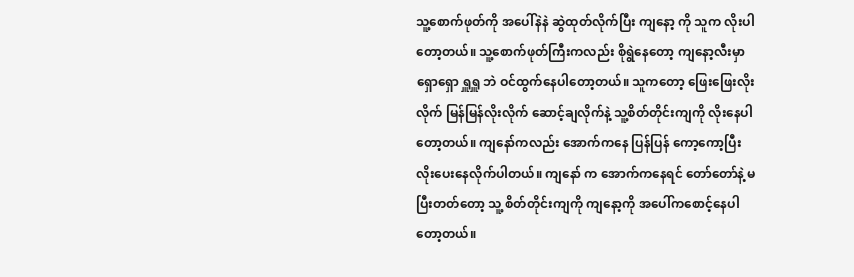သူ့စောက်ဖုတ်ကို အပေါ်နဲနဲ ဆွဲထုတ်လိုက်ပြီး ကျနော့ ကို သူက လိုးပါတော့တယ်။ သူ့စောက်ဖုတ်ကြီးကလည်း စိုရွဲနေတော့ ကျနော့လီးမှာ ရှောရှော ရှူရှူ ဘဲ ဝင်ထွက်နေပါတော့တယ်။ သူကတော့ ဖြေးဖြေးလိုးလိုက် မြန်မြန်လိုးလိုက် ဆောင့်ချလိုက်နဲ့ သူ့စိတ်တိုင်းကျကို လိုးနေပါတော့တယ်။ ကျနော်ကလည်း အောက်ကနေ ပြန်ပြန် ကော့ကော့ပြီး လိုးပေးနေလိုက်ပါတယ်။ ကျနော် က အောက်ကနေရင် တော်တော်နဲ့ မပြီးတတ်တော့ သူ့ စိတ်တိုင်းကျကို ကျနော့ကို အပေါ်ကစောင့်နေပါတော့တယ်။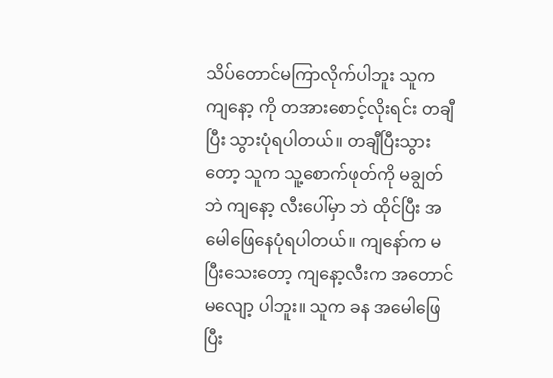သိပ်တောင်မကြာလိုက်ပါဘူး သူက ကျနော့ ကို တအားစောင့်လိုးရင်း တချီပြီး သွားပုံရပါတယ်။ တချီပြီးသွားတော့ သူက သူ့စောက်ဖုတ်ကို မချွတ်ဘဲ ကျနော့ လီးပေါ်မှာ ဘဲ ထိုင်ပြီး အမေါဖြေနေပုံရပါတယ်။ ကျနော်က မပြီးသေးတော့ ကျနော့လီးက အတောင်မလျော့ ပါဘူး။ သူက ခန အမေါဖြေပြီး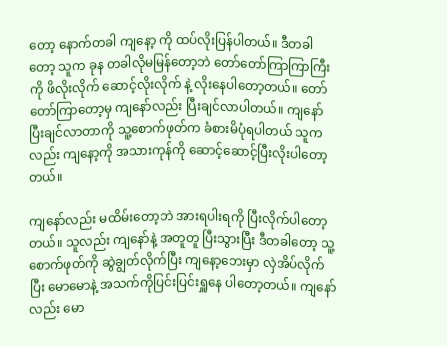တော့ နောက်တခါ ကျနော့ ကို ထပ်လိုးပြန်ပါတယ်။ ဒီတခါတော့ သူက ခုန တခါလိုမမြန်တော့ဘဲ တော်တော်ကြာကြာကြီးကို ဖိလိုးလိုက် ဆောင့်လိုးလိုက် နဲ့ လိုးနေပါတော့တယ်။ တော်တော်ကြာတော့မှ ကျနော်လည်း ပြီးချင်လာပါတယ်။ ကျနော် ပြီးချင်လာတာကို သူ့စောက်ဖုတ်က ခံစားမိပုံရပါတယ် သူကလည်း ကျနော့ကို အသားကုန်ကို ဆောင့်ဆောင့်ပြီးလိုးပါတော့တယ်။

ကျနော်လည်း မထိမ်းတော့ဘဲ အားရပါးရကို ပြီးလိုက်ပါတော့တယ်။ သူလည်း ကျနော်နဲ့ အတူတူ ပြီးသွားပြီး ဒီတခါတော့ သူ့စောက်ဖုတ်ကို ဆွဲချွတ်လိုက်ပြီး ကျနော့ဘေးမှာ လှဲအိပ်လိုက်ပြီး မောမောနဲ့ အသက်ကိုပြင်းပြင်းရှူနေ ပါတော့တယ်။ ကျနော်လည်း မော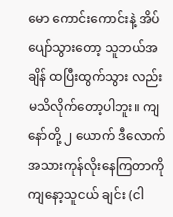မော ကောင်းကောင်းနဲ့ အိပ်ပျော်သွားတော့ သူဘယ်အချိန် ထပြီးထွက်သွား လည်း မသိလိုက်တော့ပါဘူး။ ကျနော်တို့ ၂ ယောက် ဒီလောက် အသားကုန်လိုးနေကြတာကို ကျနော့သူငယ် ချင်း (ငါ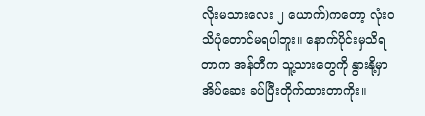လိုးမသားလေး ၂ ယောက်)ကတော့ လုံးဝသိပုံတောင်မရပါဘူး။ နောက်ပိုင်းမှသိရတာက အန်တီက သူ့သားတွေကို နွားနို့မှာ အိပ်ဆေး ခပ်ပြီးတိုက်ထားတာကိုး။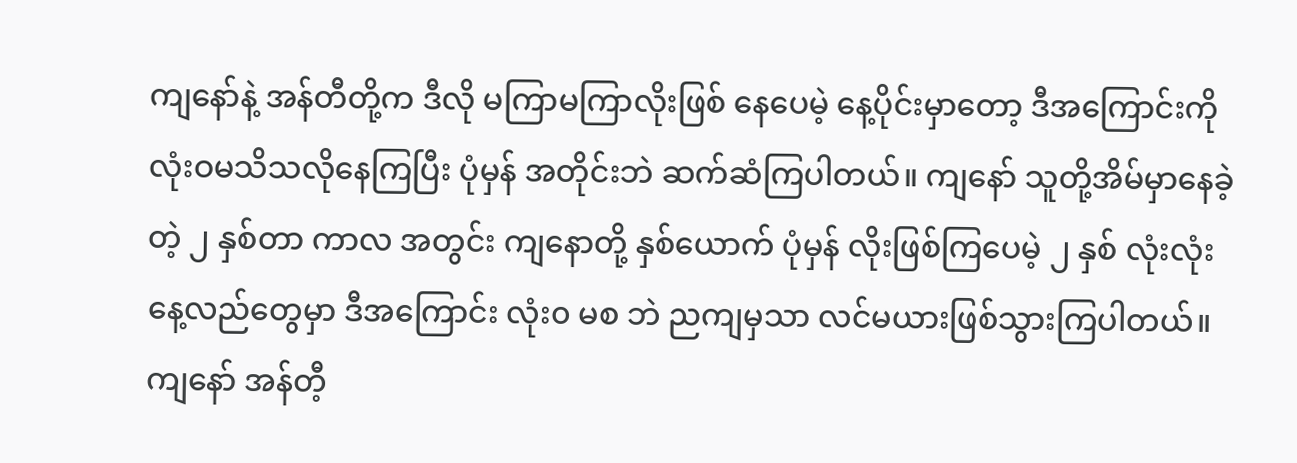ကျနော်နဲ့ အန်တီတို့က ဒီလို မကြာမကြာလိုးဖြစ် နေပေမဲ့ နေ့ပိုင်းမှာတော့ ဒီအကြောင်းကို လုံးဝမသိသလိုနေကြပြီး ပုံမှန် အတိုင်းဘဲ ဆက်ဆံကြပါတယ်။ ကျနော် သူတို့အိမ်မှာနေခဲ့တဲ့ ၂ နှစ်တာ ကာလ အတွင်း ကျနောတို့ နှစ်ယောက် ပုံမှန် လိုးဖြစ်ကြပေမဲ့ ၂ နှစ် လုံးလုံး နေ့လည်တွေမှာ ဒီအကြောင်း လုံး၀ မစ ဘဲ ညကျမှသာ လင်မယားဖြစ်သွားကြပါတယ်။ ကျနော် အန်တီ့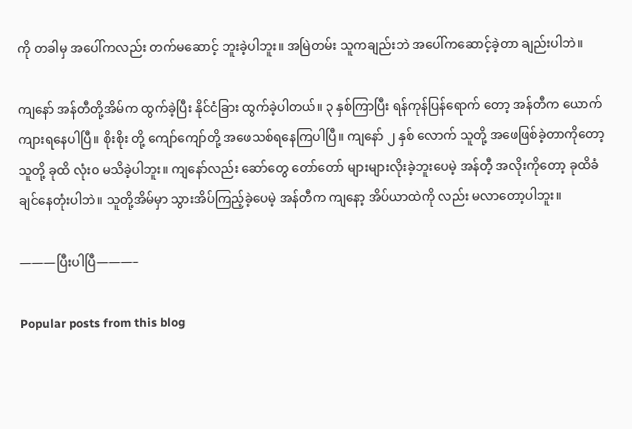ကို တခါမှ အပေါ်ကလည်း တက်မဆောင့် ဘူးခဲ့ပါဘူး။ အမြဲတမ်း သူကချည်းဘဲ အပေါ်ကဆောင့်ခဲ့တာ ချည်းပါဘဲ။

ကျနော် အန်တီတို့အိမ်က ထွက်ခဲ့ပြီး နိုင်ငံခြား ထွက်ခဲ့ပါတယ်။ ၃ နှစ်ကြာပြီး ရန်ကုန်ပြန်ရောက် တော့ အန်တီက ယောက်ကျားရနေပါပြီ။ စိုးစိုး တို့ ကျော်ကျော်တို့ အဖေသစ်ရနေကြပါပြီ။ ကျနော် ၂ နှစ် လောက် သူတို့ အဖေဖြစ်ခဲ့တာကိုတော့ သူတို့ ခုထိ လုံး၀ မသိခဲ့ပါဘူး။ ကျနော်လည်း ဆော်တွေ တော်တော် များများလိုးခဲ့ဘူးပေမဲ့ အန်တီ့ အလိုးကိုတော့ ခုထိခံချင်နေတုံးပါဘဲ။ သူတို့အိမ်မှာ သွားအိပ်ကြည့်ခဲ့ပေမဲ့ အန်တီက ကျနော့ အိပ်ယာထဲကို လည်း မလာတော့ပါဘူး။

———ပြီးပါပြီ———–

Popular posts from this blog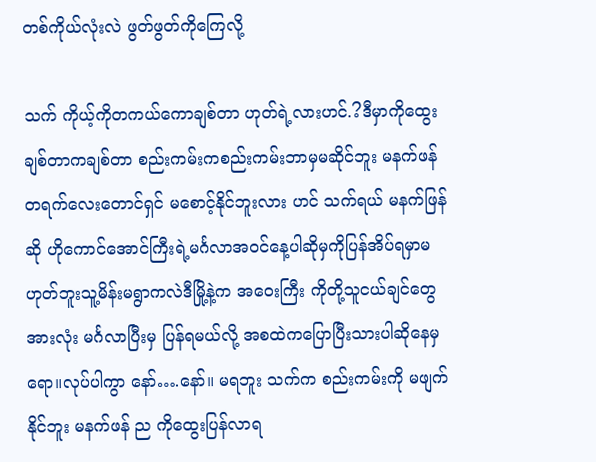တစ်ကိုယ်လုံးလဲ ဖွတ်ဖွတ်ကိုကြေလို့

သက် ကိုယ့်ကိုတကယ်ကောချစ်တာ ဟုတ်ရဲ့လားဟင်.?ဒီမှာကိုထွေး ချစ်တာကချစ်တာ စည်းကမ်းကစည်းကမ်းဘာမှမဆိုင်ဘူး မနက်ဖန် တရက်လေးတောင်ရှင် မစောင့်နိုင်ဘူးလား ဟင် သက်ရယ် မနက်ဖြန်ဆို ဟိုကောင်အောင်ကြီးရဲ့မင်္ဂလာအဝင်နေ့ပါဆိုမှကိုပြန်အိပ်ရမှာမဟုတ်ဘူးသူ့မိန်းမရွာကလဲဒီမြို့နဲ့က အဝေးကြီး ကိုတို့သူငယ်ချင်တွေ အားလုံး မင်္ဂလာပြီးမှ ပြန်ရမယ်လို့ အစထဲကပြောပြီးသားပါဆိုနေမှရော။လုပ်ပါကွာ နော်….နော်။ မရဘူး သက်က စည်းကမ်းကို မဖျက်နိုင်ဘူး မနက်ဖန် ည ကိုထွေးပြန်လာရ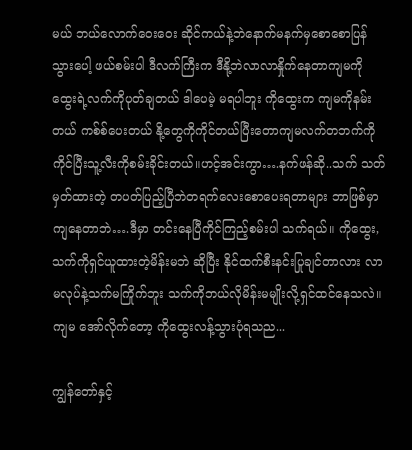မယ် ဘယ်လောက်ဝေးဝေး ဆိုင်ကယ်နဲ့ဘဲနောက်မနက်မှစောစောပြန်သွားပေါ့ ဖယ်စမ်းပါ ဒီလက်ကြီးက ဒီနို့ဘဲလာလာနှိုက်နေတာကျမကိုထွေးရဲ့လက်ကိုပုတ်ချတယ် ဒါပေမဲ့ မရပါဘူး ကိုထွေးက ကျမကိုနမ်းတယ် ကစ်စ်ပေးတယ် နို့တွေကိုကိုင်တယ်ပြီးတောကျမလက်တဘက်ကိုကိုင်ပြီးသူ့လီးကိုစမ်းခိုင်းတယ်။ဟင့်အင်းကွာ….နက်ဖန်ဆို..သက် သတ်မှတ်ထားတဲ့ တပတ်ပြည့်ပြီဘဲတရက်လေးစောပေးရတာများ ဘာဖြစ်မှာကျနေတာဘဲ….ဒီမှာ တင်းနေပြီကိုင်ကြည့်စမ်းပါ သက်ရယ်။ ကိုထွေး, သက်ကိုရှင်ယူထားတဲ့မိန်းမဘဲ ဆိုပြီး နိုင်ထက်စီးနင်းပြုချင်တာလား လာမလုပ်နဲ့သက်မကြိုက်ဘူး သက်ကိုဘယ်လိုမိန်းမမျိုးလို့ရှင်ထင်နေသလဲ။ကျမ အော်လိုက်တော့ ကိုထွေးလန့်သွားပုံရသည...

ကျွန်တော်နှင့်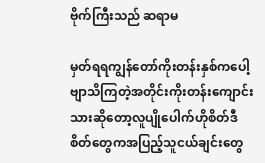ဗိုက်ကြီးသည် ဆရာမ

မှတ်ရရကျွန်တော်ကိုးတန်းနှစ်ကပေါ့ဗျာသိကြတဲ့အတိုင်းကိုးတန်းကျောင်းသားဆိုတော့လူပျိုပေါက်ဟိုစိတ်ဒီစိတ်တွေကအပြည့်သူငယ်ချင်းတွေ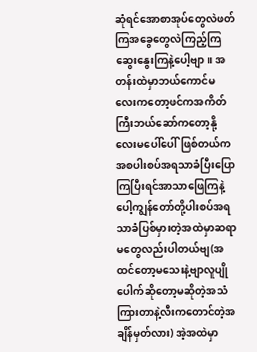ဆုံရင်အောစာအုပ်တွေလဲဖတ်ကြအခွေတွေလဲကြည့်ကြဆွေးနွေးကြနဲ့ပေါ့ဗျာ။ အတန်းထဲမှာဘယ်ကောင်မလေးကတော့ဖင်ကအကိတ်ကြီးဘယ်ဆော်ကတော့နို့လေးမပေါ်ပေါ်ဖြစ်တယ်ကအစပါးစပ်အရသာခံပြီးပြောကြပြီးရင်အာသာဖြေကြနဲ့ပေါ့ကျွန်တော်တို့ပါးစပ်အရသာခံပြစ်မှားတဲ့အထဲမှာဆရာမတွေလည်းပါတယ်ဗျ(အထင်တော့မသေးနဲ့ဗျာလူပျိုပေါက်ဆိုတော့မဆိုတဲ့အသံကြားတာနဲ့လီးကတောင်တဲ့အချိန်မှတ်လား) အဲ့အထဲမှာ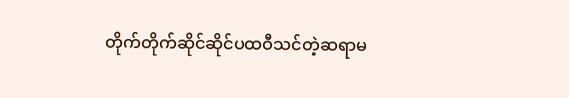တိုက်တိုက်ဆိုင်ဆိုင်ပထဝီသင်တဲ့ဆရာမ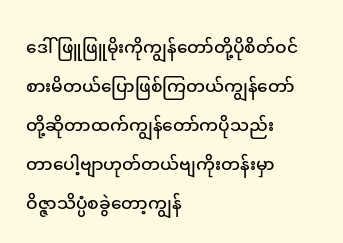ဒေါ်ဖြူဖြူမိုးကိုကျွန်တော်တို့ပိုစိတ်ဝင်စားမိတယ်ပြောဖြစ်ကြတယ်ကျွန်တော်တို့ဆိုတာထက်ကျွန်တော်ကပိုသည်းတာပေါ့ဗျာဟုတ်တယ်ဗျကိုးတန်းမှာဝိဇ္ဇာသိပ္ပံစခွဲတော့ကျွန်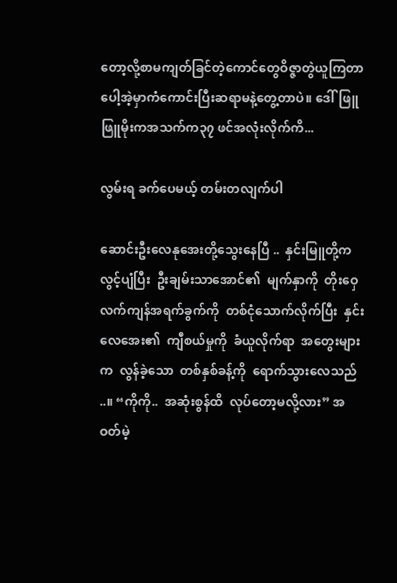တော့လို့စာမကျတ်ခြင်တဲ့ကောင်တွေဝိဇ္ဇာတွဲယူကြတာပေါ့အဲ့မှာကံကောင်းပြီးဆရာမနဲ့တွေ့တာပဲ။ ဒေါ်ဖြူဖြူမိုးကအသက်က၃၇ ဖင်အလုံးလိုက်ကိ...

လွမ်းရ ခက်ပေမယ့် တမ်းတလျက်ပါ

ဆောင်းဦးလေနုအေးတို့သွေးနေပြီ ..  နှင်းမြူတို့က  လွင့်ပျံပြီး  ဦးချမ်းသာအောင်၏  မျက်နှာကို  တိုးဝှေ  လက်ကျန်အရက်ခွက်ကို  တစ်ငုံသောက်လိုက်ပြီး  နှင်းလေအေး၏  ကျီစယ်မှုကို  ခံယူလိုက်ရာ  အတွေးများက  လွန်ခဲ့သော  တစ်နှစ်ခန့်ကို  ရောက်သွားလေသည်  ..။ “ကိုကို..  အဆုံးစွန်ထိ  လုပ်တော့မလို့လား” အဝတ်မဲ့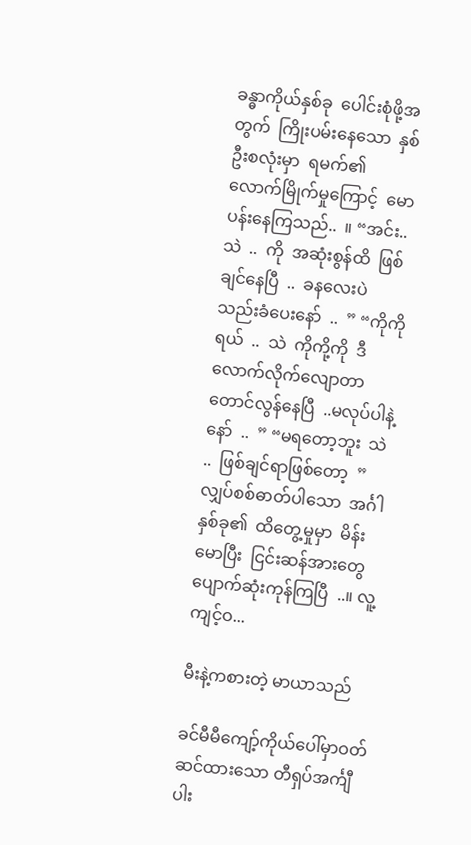ခန္ဓာကိုယ်နှစ်ခု  ပေါင်းစုံဖို့အတွက်  ကြိုးပမ်းနေသော  နှစ်ဦးစလုံးမှာ  ရမက်၏  လောက်မြိုက်မှုကြောင့်  မောပန်းနေကြသည်..  ။ “အင်း..  သဲ  ..  ကို  အဆုံးစွန်ထိ  ဖြစ်ချင်နေပြီ  ..  ခနလေးပဲ  သည်းခံပေးနော်  ..  ” “ကိုကိုရယ်  ..  သဲ  ကိုကို့ကို  ဒီလောက်လိုက်လျောတာတောင်လွန်နေပြီ  ..မလုပ်ပါနဲ့နော်  ..  ” “မရတော့ဘူး  သဲ  ..  ဖြစ်ချင်ရာဖြစ်တော့  ” လျှပ်စစ်ဓာတ်ပါသော  အင်္ဂါနှစ်ခု၏  ထိတွေ့မှုမှာ  မိန်းမောပြီး  ငြင်းဆန်အားတွေပျောက်ဆုံးကုန်ကြပြီ  ..။ လူ့ကျင့်ဝ...

မီးနဲ့ကစားတဲ့ မာယာသည်

ခင်မီမီကျော့်ကိုယ်ပေါ်မှာဝတ်ဆင်ထားသော တီရှပ်အင်္ကျီပါး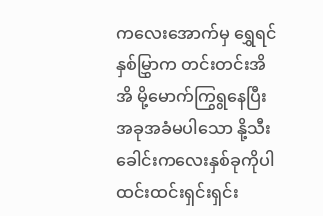ကလေးအောက်မှ ရွှေရင်နှစ်မြွှာက တင်းတင်းအိအိ မို့မောက်ကြွရွနေပြီး အခုအခံမပါသော နို့သီးခေါင်းကလေးနှစ်ခုကိုပါ ထင်းထင်းရှင်းရှင်း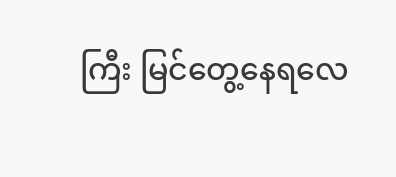ကြီး မြင်တွေ့နေရလေ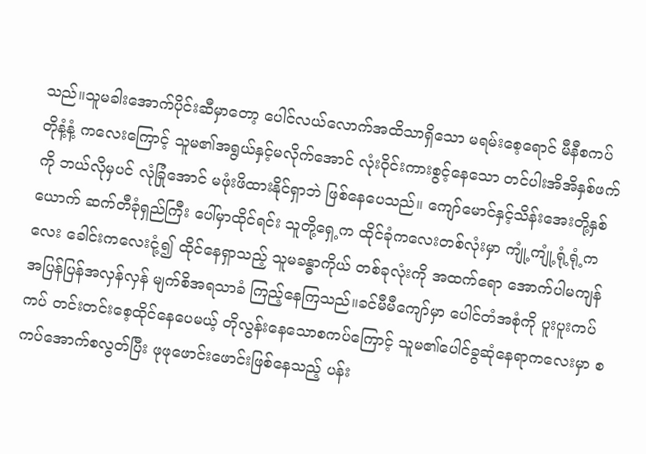သည်။သူမခါးအောက်ပိုင်းဆီမှာတော့ ပေါင်လယ်လောက်အထိသာရှိသော မရမ်းစေ့ရောင် မီနီစကပ် တိုနံ့နံ့ ကလေးကြောင့် သူမ၏အရွယ်နှင့်မလိုက်အောင် လုံးဝိုင်းကားစွင့်နေသော တင်ပါးအိအိနှစ်ဖက်ကို ဘယ်လိုမှပင် လုံခြုံအောင် မဖုံးဖိထားနိုင်ရှာဘဲ ဖြစ်နေပေသည်။ ကျော်မောင်နှင့်သိန်းအေးတို့နှစ်ယောက် ဆက်တီခုံရှည်ကြီး ပေါ်မှာထိုင်ရင်း သူတို့ရှေ့က ထိုင်ခုံကလေးတစ်လုံးမှာ ကျုံ့ကျုံ့ရုံ့ရုံ့ကလေး ခေါင်းကလေးငုံ့၍ ထိုင်နေရှာသည့် သူမခန္ဓာကိုယ် တစ်ခုလုံးကို အထက်ရော အောက်ပါမကျန် အပြန်ပြန်အလှန်လှန် မျက်စိအရသာခံ ကြည့်နေကြသည်။ခင်မီမီကျော်မှာ ပေါင်တံအစုံကို ပူးပူးကပ်ကပ် တင်းတင်းစေ့ထိုင်နေပေမယ့် တိုလွန်းနေသောစကပ်ကြောင့် သူမ၏ပေါင်ခွဆုံနေရာကလေးမှာ စကပ်အောက်စလွတ်ပြီး ဖုဖုဖောင်းဖောင်းဖြစ်နေသည့် ပန်း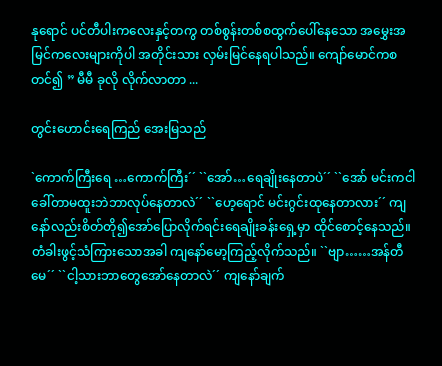နုရောင် ပင်တီပါးကလေးနှင့်တကွ တစ်စွန်းတစ်စထွက်ပေါ်နေသော အမွှေးအမြင်ကလေးများကိုပါ အတိုင်းသား လှမ်းမြင်နေရပါသည်။ ကျော်မောင်ကစတင်၍ ” မီမီ ခုလို လိုက်လာတာ ...

တွင်းဟောင်းရေကြည် အေးမြသည်

`ကောက်ကြီးရေ …ကောက်ကြီး´´ ``အော်…ရေချိုးနေတာပဲ´´ ``အော် မင်းကငါခေါ်တာမထူးဘဲဘာလုပ်နေတာလဲ´´ ``ဟေ့ရောင် မင်းဂွင်းထုနေတာလား´´ ကျနော်လည်းစိတ်တို၍အော်ပြောလိုက်ရင်းရေချိုးခန်းရှေ့မှာ ထိုင်စောင့်နေသည်။တံခါးဖွင့်သံကြားသောအခါ ကျနော်မော့ကြည့်လိုက်သည်။ ``ဗျာ……အန်တီမေ´´ ``ငါ့သားဘာတွေအော်နေတာလဲ´´ ကျနော်ချက်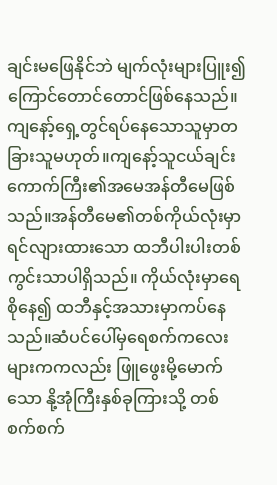ချင်းမဖြေနိုင်ဘဲ မျက်လုံးများပြူး၍ကြောင်တောင်တောင်ဖြစ်နေသည်။ကျနော့်ရှေ့တွင်ရပ်နေသောသူမှာတခြားသူမဟုတ်။ကျနော့်သူငယ်ချင်းကောက်ကြီး၏အမေအန်တီမေဖြစ်သည်။အန်တီမေ၏တစ်ကိုယ်လုံးမှာ ရင်လျားထားသော ထဘီပါးပါးတစ်ကွင်းသာပါရှိသည်။ ကိုယ်လုံးမှာရေစိုနေ၍ ထဘီနှင့်အသားမှာကပ်နေသည်။ဆံပင်ပေါ်မှရေစက်ကလေးများကကလည်း ဖြူဖွေးမို့မောက်သော နို့အုံကြီးနှစ်ခုကြားသို့ တစ်စက်စက်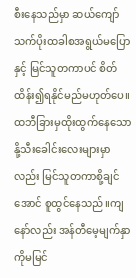စီးနေသည်မှာ ဆယ်ကျော်သက်ပိုးထခါစအရွယ်မပြောနှင့် မြင်သူတကာပင် စိတ်ထိန်း၍ရနိုင်မည်မဟုတ်ပေ။ ထဘီခြားမှထိုးထွက်နေသောနို့သီးခေါင်းလေးများမှာလည်း မြင်သူတကာစို့ချင်အောင် စူထွင်နေသည်။ကျနော်လည်း အန်တီမေ့မျက်နှာကိုမမြင်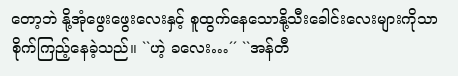တော့ဘဲ နို့အုံဖွေးဖွေးလေးနှင့် စူထွက်နေသောနို့သီးခေါင်းလေးများကိုသာစိုက်ကြည့်နေခဲ့သည်။ ``ဟဲ့ ခလေး…´´ ``အန်တီ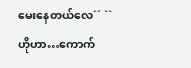မေးနေတယ်လေ´´ ``ဟိုဟာ…ကောက်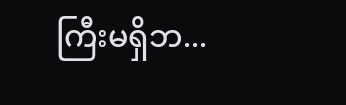ကြီးမရှိဘ...